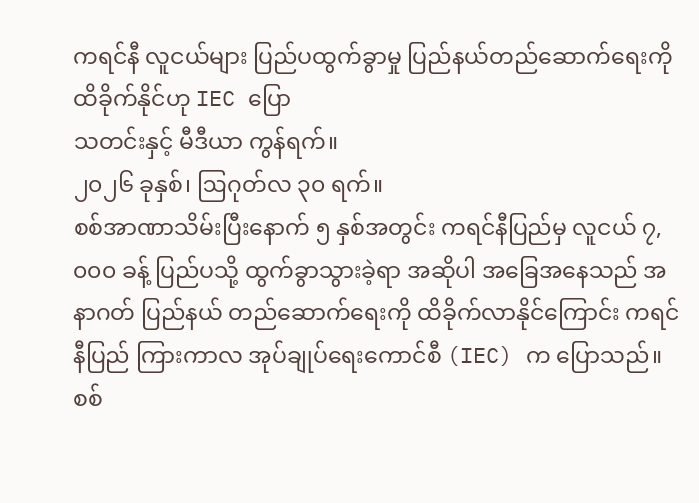ကရင်နီ လူငယ်များ ပြည်ပထွက်ခွာမှု ပြည်နယ်တည်ဆောက်ရေးကို ထိခိုက်နိုင်ဟု IEC ပြော
သတင်းနှင့် မီဒီယာ ကွန်ရက်။
၂၀၂၆ ခုနှစ်၊ ဩဂုတ်လ ၃၀ ရက်။
စစ်အာဏာသိမ်းပြီးနောက် ၅ နှစ်အတွင်း ကရင်နီပြည်မှ လူငယ် ၇,၀၀၀ ခန့် ပြည်ပသို့ ထွက်ခွာသွားခဲ့ရာ အဆိုပါ အခြေအနေသည် အနာဂတ် ပြည်နယ် တည်ဆောက်ရေးကို ထိခိုက်လာနိုင်ကြောင်း ကရင်နီပြည် ကြားကာလ အုပ်ချုပ်ရေးကောင်စီ (IEC) က ပြောသည်။
စစ်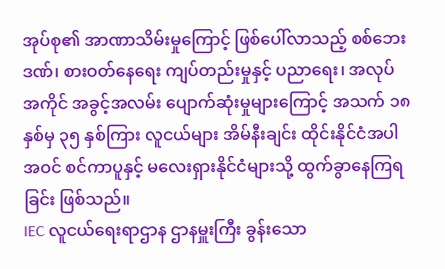အုပ်စု၏ အာဏာသိမ်းမှုကြောင့် ဖြစ်ပေါ်လာသည့် စစ်ဘေးဒဏ်၊ စားဝတ်နေရေး ကျပ်တည်းမှုနှင့် ပညာရေး၊ အလုပ်အကိုင် အခွင့်အလမ်း ပျောက်ဆုံးမှုများကြောင့် အသက် ၁၈ နှစ်မှ ၃၅ နှစ်ကြား လူငယ်များ အိမ်နီးချင်း ထိုင်းနိုင်ငံအပါအဝင် စင်ကာပူနှင့် မလေးရှားနိုင်ငံများသို့ ထွက်ခွာနေကြရခြင်း ဖြစ်သည်။
IEC လူငယ်ရေးရာဌာန ဌာနမှူးကြီး ခွန်းသော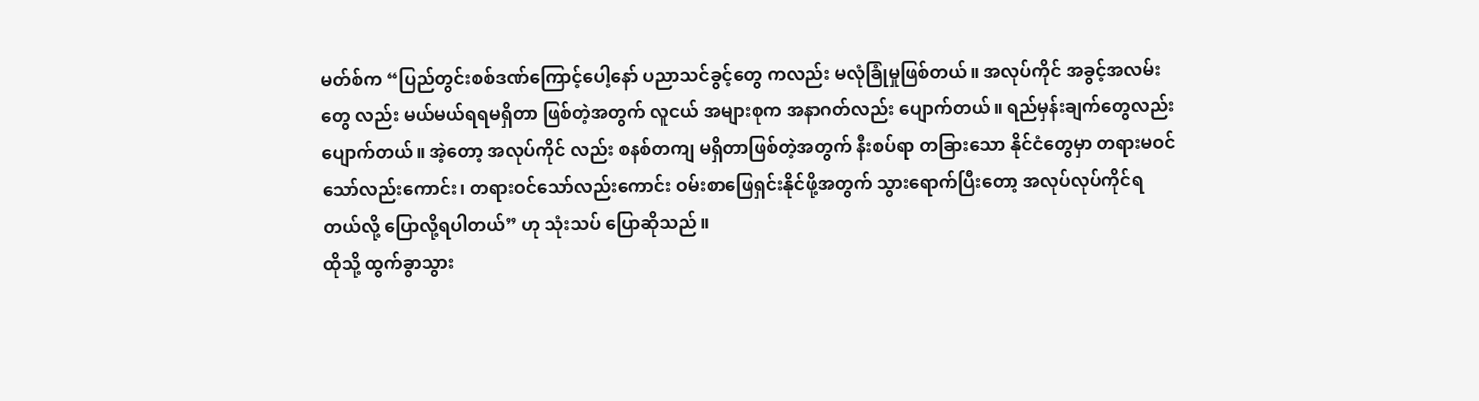မတ်စ်က “ပြည်တွင်းစစ်ဒဏ်ကြောင့်ပေါ့နော် ပညာသင်ခွင့်တွေ ကလည်း မလုံခြုံမှုဖြစ်တယ်။ အလုပ်ကိုင် အခွင့်အလမ်းတွေ လည်း မယ်မယ်ရရမရှိတာ ဖြစ်တဲ့အတွက် လူငယ် အများစုက အနာဂတ်လည်း ပျောက်တယ်။ ရည်မှန်းချက်တွေလည်း ပျောက်တယ်။ အဲ့တော့ အလုပ်ကိုင် လည်း စနစ်တကျ မရှိတာဖြစ်တဲ့အတွက် နီးစပ်ရာ တခြားသော နိုင်ငံတွေမှာ တရားမဝင်သော်လည်းကောင်း၊ တရားဝင်သော်လည်းကောင်း ဝမ်းစာဖြေရှင်းနိုင်ဖို့အတွက် သွားရောက်ပြီးတော့ အလုပ်လုပ်ကိုင်ရတယ်လို့ ပြောလို့ရပါတယ်” ဟု သုံးသပ် ပြောဆိုသည်။
ထိုသို့ ထွက်ခွာသွား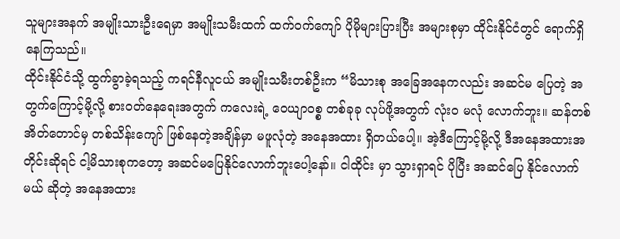သူများအနက် အမျိုးသားဦးရေမှာ အမျိုးသမီးထက် ထက်ဝက်ကျော် ပိုမိုများပြားပြီး အများစုမှာ ထိုင်းနိုင်ငံတွင် ရောက်ရှိနေကြသည်။
ထိုင်းနိုင်ငံသို့ ထွက်ခွာခဲ့ရသည့် ကရင်နီလူငယ် အမျိုးသမီးတစ်ဦးက “မိသားစု အခြေအနေကလည်း အဆင်မ ပြေတဲ့ အတွက်ကြောင့်မို့လို့ စားဝတ်နေရေးအတွက် ကလေးရဲ့ ဝေယျာဝစ္စ တစ်ခုခု လုပ်ဖို့အတွက် လုံးဝ မလုံ လောက်ဘူး။ ဆန်တစ်အိတ်တောင်မှ တစ်သိန်းကျော် ဖြစ်နေတဲ့အချိန်မှာ မဖူလုံတဲ့ အနေအထား ရှိတယ်ပေါ့။ အဲ့ဒီကြောင့်မို့လို့ ဒီအနေအထားအတိုင်းဆိုရင် ငါ့မိသားစုကတော့ အဆင်မပြေနိုင်လောက်ဘူးပေါ့နော်။ ငါထိုင်း မှာ သွားရှာရင် ပိုပြီး အဆင်ပြေ နိုင်လောက်မယ် ဆိုတဲ့ အနေအထား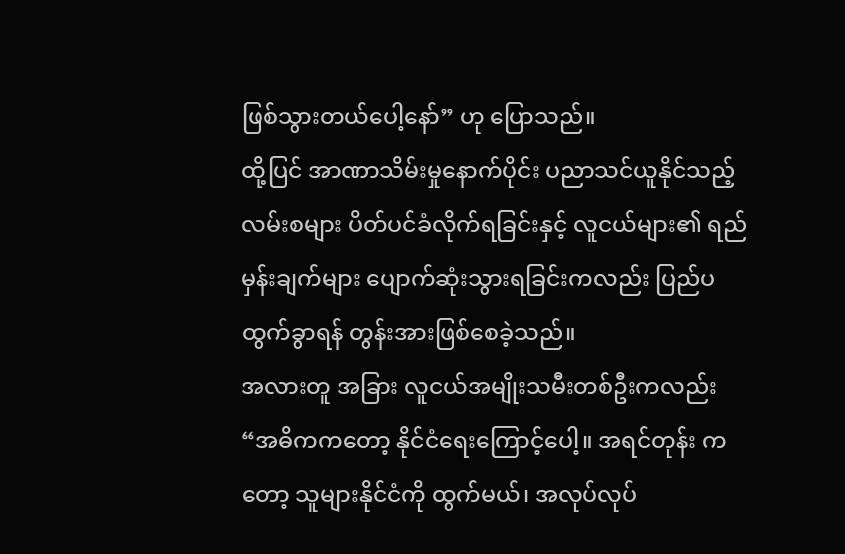ဖြစ်သွားတယ်ပေါ့နော်” ဟု ပြောသည်။
ထို့ပြင် အာဏာသိမ်းမှုနောက်ပိုင်း ပညာသင်ယူနိုင်သည့် လမ်းစများ ပိတ်ပင်ခံလိုက်ရခြင်းနှင့် လူငယ်များ၏ ရည်မှန်းချက်များ ပျောက်ဆုံးသွားရခြင်းကလည်း ပြည်ပထွက်ခွာရန် တွန်းအားဖြစ်စေခဲ့သည်။
အလားတူ အခြား လူငယ်အမျိုးသမီးတစ်ဦးကလည်း “အဓိကကတော့ နိုင်ငံရေးကြောင့်ပေါ့။ အရင်တုန်း ကတော့ သူများနိုင်ငံကို ထွက်မယ်၊ အလုပ်လုပ်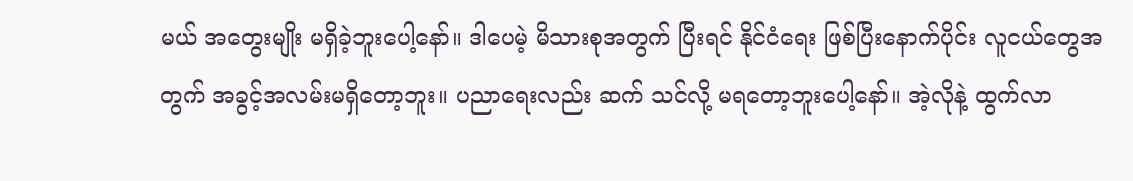မယ် အတွေးမျိုး မရှိခဲ့ဘူးပေါ့နော်။ ဒါပေမဲ့ မိသားစုအတွက် ပြီးရင် နိုင်ငံရေး ဖြစ်ပြီးနောက်ပိုင်း လူငယ်တွေအတွက် အခွင့်အလမ်းမရှိတော့ဘူး။ ပညာရေးလည်း ဆက် သင်လို့ မရတော့ဘူးပေါ့နော်။ အဲ့လိုနဲ့ ထွက်လာ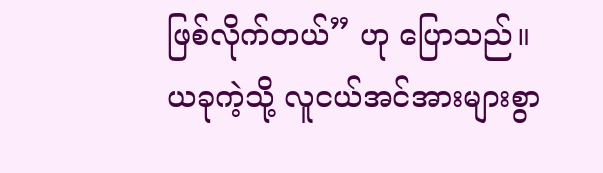ဖြစ်လိုက်တယ်” ဟု ပြောသည်။
ယခုကဲ့သို့ လူငယ်အင်အားများစွာ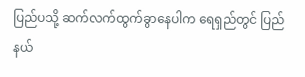ပြည်ပသို့ ဆက်လက်ထွက်ခွာနေပါက ရေရှည်တွင် ပြည်နယ်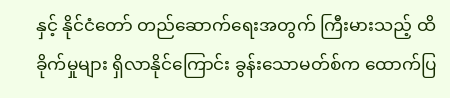နှင့် နိုင်ငံတော် တည်ဆောက်ရေးအတွက် ကြီးမားသည့် ထိခိုက်မှုများ ရှိလာနိုင်ကြောင်း ခွန်းသောမတ်စ်က ထောက်ပြ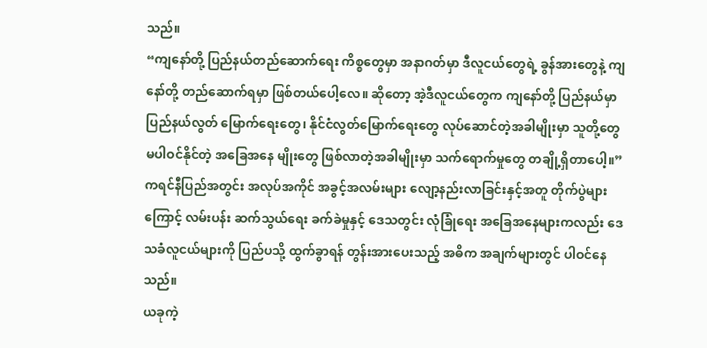သည်။
“ကျနော်တို့ ပြည်နယ်တည်ဆောက်ရေး ကိစ္စတွေမှာ အနာဂတ်မှာ ဒီလူငယ်တွေရဲ့ ခွန်အားတွေနဲ့ ကျနော်တို့ တည်ဆောက်ရမှာ ဖြစ်တယ်ပေါ့လေ။ ဆိုတော့ အဲ့ဒီလူငယ်တွေက ကျနော်တို့ ပြည်နယ်မှာ ပြည်နယ်လွတ် မြောက်ရေးတွေ၊ နိုင်ငံလွတ်မြောက်ရေးတွေ လုပ်ဆောင်တဲ့အခါမျိုးမှာ သူတို့တွေ မပါဝင်နိုင်တဲ့ အခြေအနေ မျိုးတွေ ဖြစ်လာတဲ့အခါမျိုးမှာ သက်ရောက်မှုတွေ တချို့ရှိတာပေါ့။”
ကရင်နီပြည်အတွင်း အလုပ်အကိုင် အခွင့်အလမ်းများ လျော့နည်းလာခြင်းနှင့်အတူ တိုက်ပွဲများကြောင့် လမ်းပန်း ဆက်သွယ်ရေး ခက်ခဲမှုနှင့် ဒေသတွင်း လုံခြုံရေး အခြေအနေများကလည်း ဒေသခံလူငယ်များကို ပြည်ပသို့ ထွက်ခွာရန် တွန်းအားပေးသည့် အဓိက အချက်များတွင် ပါဝင်နေသည်။
ယခုကဲ့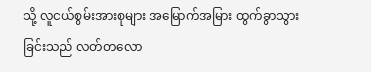သို့ လူငယ်စွမ်းအားစုများ အမြောက်အမြား ထွက်ခွာသွားခြင်းသည် လတ်တလော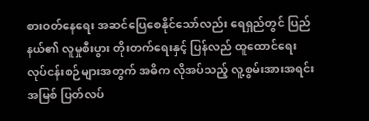စားဝတ်နေရေး အဆင်ပြေစေနိုင်သော်လည်း ရေရှည်တွင် ပြည်နယ်၏ လူမှုစီးပွား တိုးတက်ရေးနှင့် ပြန်လည် ထူထောင်ရေး လုပ်ငန်းစဉ်များအတွက် အဓိက လိုအပ်သည့် လူ့စွမ်းအားအရင်းအမြစ် ပြတ်လပ်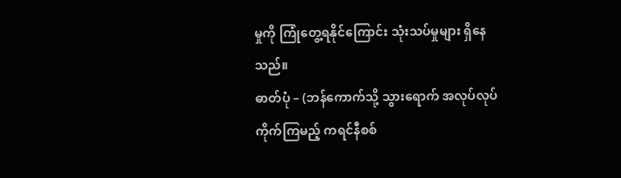မှုကို ကြုံတွေ့ရနိုင်ကြောင်း သုံးသပ်မှုများ ရှိနေသည်။
ဓာတ်ပုံ – (ဘန်ကောက်သို့ သွားရောက် အလုပ်လုပ်ကိုက်ကြမည့် ကရင်နီစစ်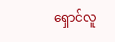ရှောင်လူ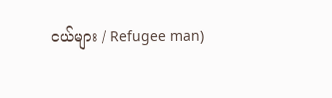ငယ်များ / Refugee man)